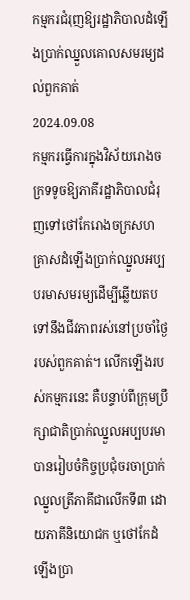កម្មករជំរុញឱ្យរដ្ឋាភិបាលដំឡើងប្រាក់ឈ្នួលគោលសមរម្យដល់ពួកគាត់
2024.09.08
កម្មករធ្វើការក្នុងវិស័យរោងចក្រទទូចឱ្យភាគីរដ្ឋាភិបាលជំរុញទៅថៅកែរោងចក្រសហគ្រាសដំឡើងប្រាក់ឈ្នួលអប្បបរមាសមរម្យដើម្បីឆ្លើយតបទៅនឹងជីវភាពរស់នៅប្រចាំថ្ងៃរបស់ពួកគាត់។ លើកឡើងរបស់កម្មករនេះ គឺបន្ទាប់ពីក្រុមប្រឹក្សាជាតិប្រាក់ឈ្នួលអប្បបរមាបានរៀបចំកិច្ចប្រជុំចរចាប្រាក់ឈ្នួលត្រីភាគីជាលើកទី៣ ដោយភាគីនិយោជក ឬថៅកែដំឡើងប្រា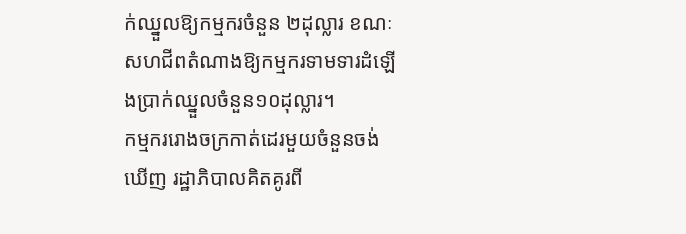ក់ឈ្នួលឱ្យកម្មករចំនួន ២ដុល្លារ ខណៈសហជីពតំណាងឱ្យកម្មករទាមទារដំឡើងប្រាក់ឈ្នួលចំនួន១០ដុល្លារ។
កម្មកររោងចក្រកាត់ដេរមួយចំនួនចង់ឃើញ រដ្ឋាភិបាលគិតគូរពី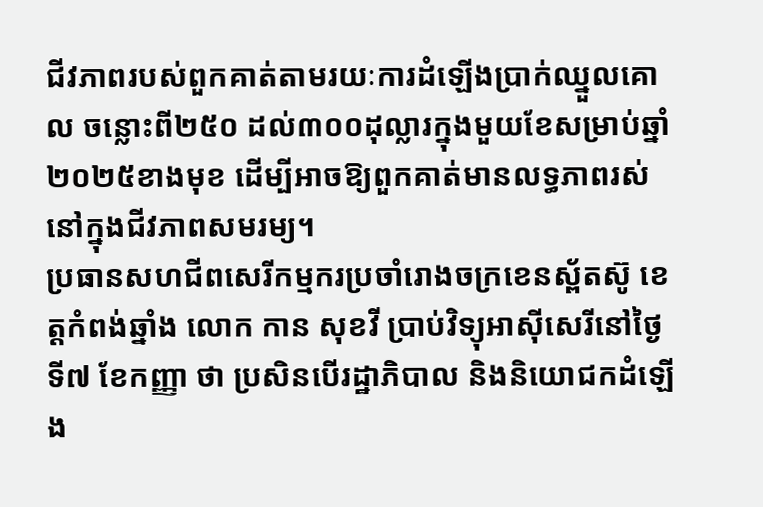ជីវភាពរបស់ពួកគាត់តាមរយៈការដំឡើងប្រាក់ឈ្នួលគោល ចន្លោះពី២៥០ ដល់៣០០ដុល្លារក្នុងមួយខែសម្រាប់ឆ្នាំ២០២៥ខាងមុខ ដើម្បីអាចឱ្យពួកគាត់មានលទ្ធភាពរស់នៅក្នុងជីវភាពសមរម្យ។
ប្រធានសហជីពសេរីកម្មករប្រចាំរោងចក្រខេនស្ព័តស៊ូ ខេត្តកំពង់ឆ្នាំង លោក កាន សុខវី ប្រាប់វិទ្យុអាស៊ីសេរីនៅថ្ងៃទី៧ ខែកញ្ញា ថា ប្រសិនបើរដ្ឋាភិបាល និងនិយោជកដំឡើង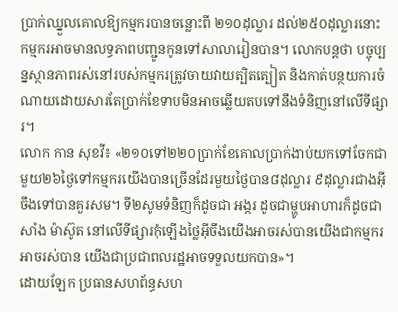ប្រាក់ឈ្នួលគោលឱ្យកម្មករបានចន្លោះពី ២១០ដុល្លារ ដល់២៥០ដុល្លារនោះ កម្មករអាចមានលទ្ធភាពបញ្ជូនកូនទៅសាលារៀនបាន។ លោកបន្តថា បច្ចុប្បន្នស្ថានភាពរស់នៅរបស់កម្មករត្រូវចាយវាយត្បិតត្បៀត និងកាត់បន្ថយការចំណាយដោយសារតែប្រាក់ខែទាបមិនអាចឆ្លើយតបទៅនឹងទំនិញនៅលើទីផ្សារ។
លោក កាន សុខវី៖ «២១០ទៅ២២០ប្រាក់ខែគោលប្រាក់ងាប់យកទៅចែកជាមួយ២៦ថ្ងៃទៅកម្មករយើងបានច្រើនដែរមួយថ្ងៃបាន៨ដុល្លារ ៩ដុល្លារជាងអ៊ីចឹងទៅបានគួរសម។ ទី២សូមទំនិញក៏ដូចជា អង្ករ ដូចជាម្ហូបអាហារក៏ដូចជាសាំង ម៉ាស៊ូត នៅលើទីផ្សារកុំឡើងថ្លៃអ៊ីចឹងយើងអាចរស់បានយើងជាកម្មករអាចរស់បាន យើងជាប្រជាពលរដ្ឋអាចទទួលយកបាន»។
ដោយឡែក ប្រធានសហព័ន្ធសហ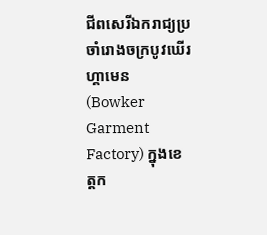ជីពសេរីឯករាជ្យប្រចាំរោងចក្របូវឃើរ ហ្គាមេន (Bowker Garment Factory) ក្នុងខេត្តក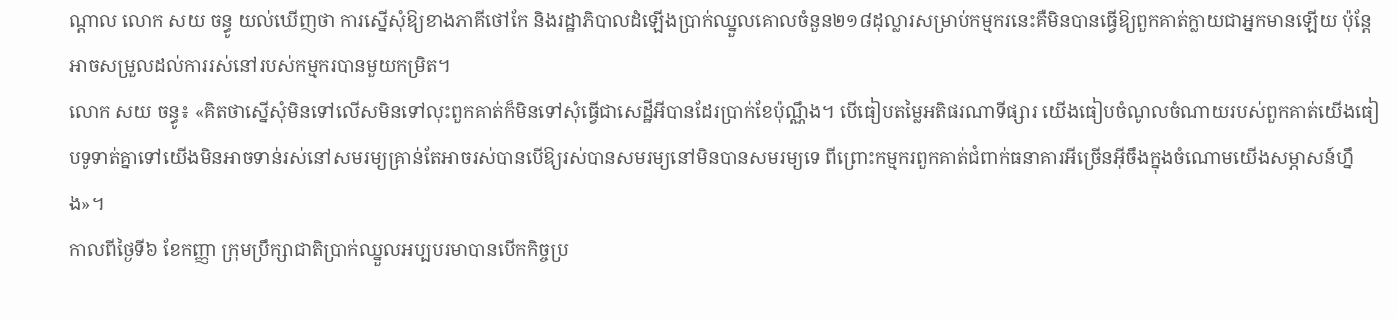ណ្ដាល លោក សយ ចន្ធូ យល់ឃើញថា ការស្នើសុំឱ្យខាងភាគីថៅកែ និងរដ្ឋាភិបាលដំឡើងប្រាក់ឈ្នួលគោលចំនួន២១៨ដុល្លារសម្រាប់កម្មករនេះគឺមិនបានធ្វើឱ្យពួកគាត់ក្លាយជាអ្នកមានឡើយ ប៉ុន្តែអាចសម្រួលដល់ការរស់នៅរបស់កម្មករបានមួយកម្រិត។
លោក សយ ចន្ធូ៖ «គិតថាស្នើសុំមិនទៅលើសមិនទៅលុះពួកគាត់ក៏មិនទៅសុំធ្វើជាសេដ្ឋីអីបានដែរប្រាក់ខែប៉ុណ្ណឹង។ បើធៀបតម្លៃអតិផរណាទីផ្សារ យើងធៀបចំណូលចំណាយរបស់ពួកគាត់យើងធៀបទូទាត់គ្នាទៅយើងមិនអាចទាន់រស់នៅសមរម្យគ្រាន់តែអាចរស់បានបើឱ្យរស់បានសមរម្យនៅមិនបានសមរម្យទេ ពីព្រោះកម្មករពួកគាត់ជំពាក់ធនាគារអីច្រើនអ៊ីចឹងក្នុងចំណោមយើងសម្ភាសន៍ហ្នឹង»។
កាលពីថ្ងៃទី៦ ខែកញ្ញា ក្រុមប្រឹក្សាជាតិប្រាក់ឈ្នួលអប្បបរមាបានបើកកិច្ចប្រ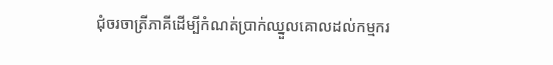ជុំចរចាត្រីភាគីដើម្បីកំណត់ប្រាក់ឈ្នួលគោលដល់កម្មករ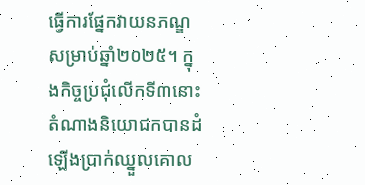ធ្វើការផ្នែកវាយនភណ្ឌសម្រាប់ឆ្នាំ២០២៥។ ក្នុងកិច្ចប្រជុំលើកទី៣នោះ តំណាងនិយោជកបានដំឡើងប្រាក់ឈ្នួលគោល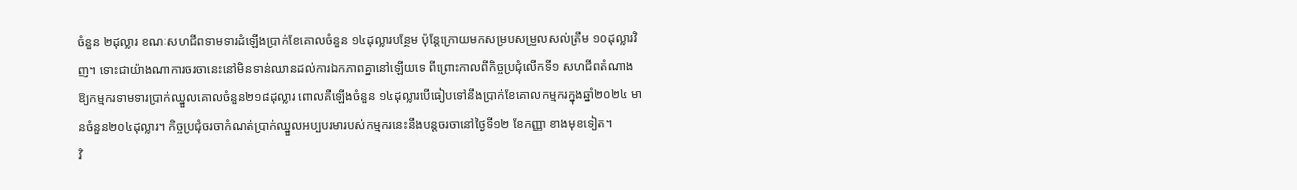ចំនួន ២ដុល្លារ ខណៈសហជីពទាមទារដំឡើងប្រាក់ខែគោលចំនួន ១៤ដុល្លារបន្ថែម ប៉ុន្តែក្រោយមកសម្របសម្រួលសល់ត្រឹម ១០ដុល្លារវិញ។ ទោះជាយ៉ាងណាការចរចានេះនៅមិនទាន់ឈានដល់ការឯកភាពគ្នានៅឡើយទេ ពីព្រោះកាលពីកិច្ចប្រជុំលើកទី១ សហជីពតំណាងឱ្យកម្មករទាមទារប្រាក់ឈ្នួលគោលចំនួន២១៨ដុល្លារ ពោលគឺឡើងចំនួន ១៤ដុល្លារបើធៀបទៅនឹងប្រាក់ខែគោលកម្មករក្នុងឆ្នាំ២០២៤ មានចំនួន២០៤ដុល្លារ។ កិច្ចប្រជុំចរចាកំណត់ប្រាក់ឈ្នួលអប្បបរមារបស់កម្មករនេះនឹងបន្តចរចានៅថ្ងៃទី១២ ខែកញ្ញា ខាងមុខទៀត។
វិ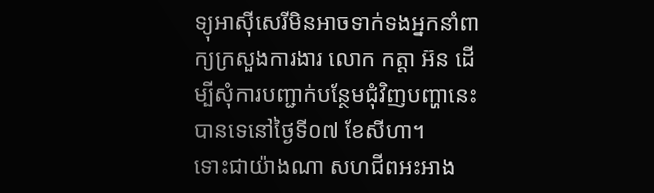ទ្យុអាស៊ីសេរីមិនអាចទាក់ទងអ្នកនាំពាក្យក្រសួងការងារ លោក កត្តា អ៊ន ដើម្បីសុំការបញ្ជាក់បន្ថែមជុំវិញបញ្ហានេះបានទេនៅថ្ងៃទី០៧ ខែសីហា។
ទោះជាយ៉ាងណា សហជីពអះអាង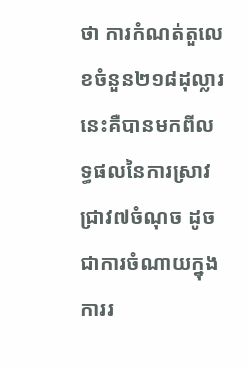ថា ការកំណត់តួលេខចំនួន២១៨ដុល្លារនេះគឺបានមកពីលទ្ធផលនៃការស្រាវជ្រាវ៧ចំណុច ដូចជាការចំណាយក្នុងការរ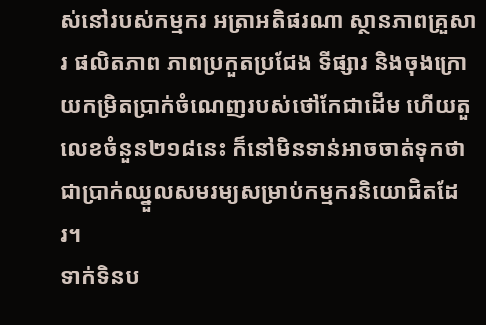ស់នៅរបស់កម្មករ អត្រាអតិផរណា ស្ថានភាពគ្រួសារ ផលិតភាព ភាពប្រកួតប្រជែង ទីផ្សារ និងចុងក្រោយកម្រិតប្រាក់ចំណេញរបស់ថៅកែជាដើម ហើយតួលេខចំនួន២១៨នេះ ក៏នៅមិនទាន់អាចចាត់ទុកថាជាប្រាក់ឈ្នួលសមរម្យសម្រាប់កម្មករនិយោជិតដែរ។
ទាក់ទិនប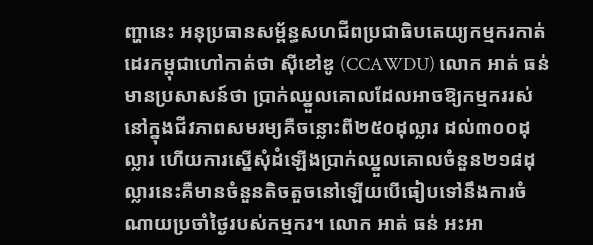ញ្ហានេះ អនុប្រធានសម្ព័ន្ធសហជីពប្រជាធិបតេយ្យកម្មករកាត់ដេរកម្ពុជាហៅកាត់ថា ស៊ីខៅឌូ (CCAWDU) លោក អាត់ ធន់ មានប្រសាសន៍ថា ប្រាក់ឈ្នួលគោលដែលអាចឱ្យកម្មកររស់នៅក្នុងជីវភាពសមរម្យគឺចន្លោះពី២៥០ដុល្លារ ដល់៣០០ដុល្លារ ហើយការស្នើសុំដំឡើងប្រាក់ឈ្នួលគោលចំនួន២១៨ដុល្លារនេះគឺមានចំនួនតិចតួចនៅឡើយបើធៀបទៅនឹងការចំណាយប្រចាំថ្ងៃរបស់កម្មករ។ លោក អាត់ ធន់ អះអា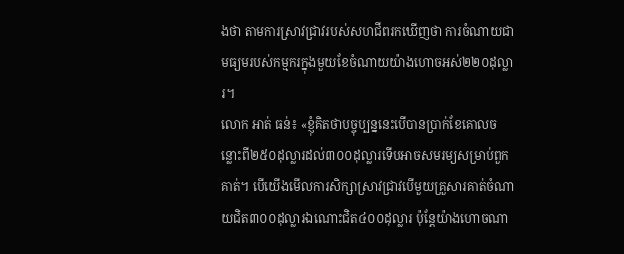ងថា តាមការស្រាវជ្រាវរបស់សហជីពរកឃើញថា ការចំណាយជាមធ្យមរបស់កម្មករក្នុងមួយខែចំណាយយ៉ាងហោចអស់២២០ដុល្លារ។
លោក អាត់ ធន់៖ «ខ្ញុំគិតថាបច្ចុប្បន្ននេះបើបានប្រាក់ខែគោលចន្លោះពី២៥០ដុល្លារដល់៣០០ដុល្លារទើបអាចសមរម្យសម្រាប់ពួកគាត់។ បើយើងមើលការសិក្សាស្រាវជ្រាវបើមួយគ្រួសារគាត់ចំណាយជិត៣០០ដុល្លារឯណោះជិត៤០០ដុល្លារ ប៉ុន្តែយ៉ាងហោចណា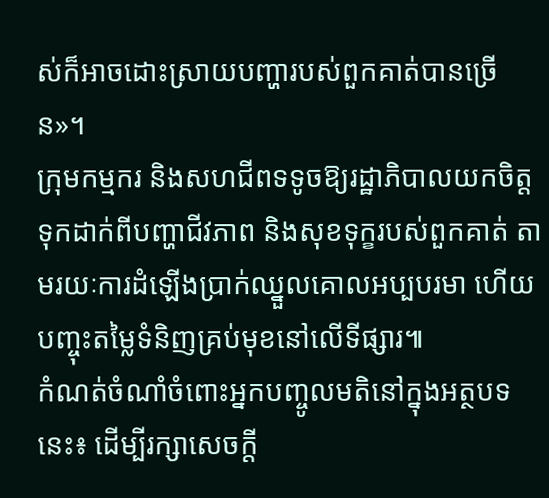ស់ក៏អាចដោះស្រាយបញ្ហារបស់ពួកគាត់បានច្រើន»។
ក្រុមកម្មករ និងសហជីពទទូចឱ្យរដ្ឋាភិបាលយកចិត្តទុកដាក់ពីបញ្ហាជីវភាព និងសុខទុក្ខរបស់ពួកគាត់ តាមរយៈការដំឡើងប្រាក់ឈ្នួលគោលអប្បបរមា ហើយបញ្ចុះតម្លៃទំនិញគ្រប់មុខនៅលើទីផ្សារ៕
កំណត់ចំណាំចំពោះអ្នកបញ្ចូលមតិនៅក្នុងអត្ថបទនេះ៖ ដើម្បីរក្សាសេចក្ដី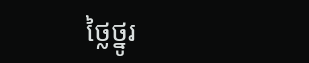ថ្លៃថ្នូរ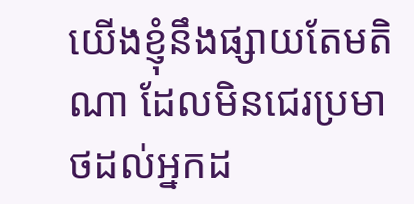យើងខ្ញុំនឹងផ្សាយតែមតិណា ដែលមិនជេរប្រមាថដល់អ្នកដ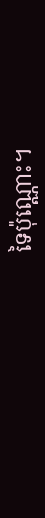ទៃប៉ុណ្ណោះ។